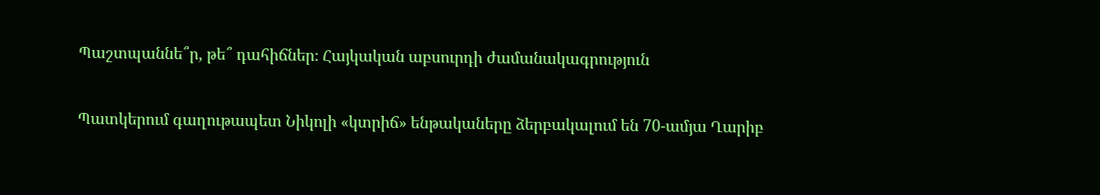Պաշտպաննե՞ր, թե՞ դահիճներ։ Հայկական աբսուրդի ժամանակագրություն

Պատկերում գաղութապետ Նիկոլի «կտրիճ» ենթակաները ձերբակալում են 70-ամյա Ղարիբ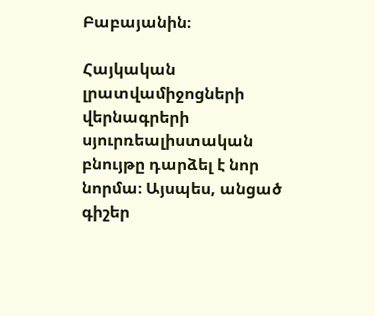Բաբայանին։

Հայկական լրատվամիջոցների վերնագրերի սյուրռեալիստական բնույթը դարձել է նոր նորմա։ Այսպես, անցած գիշեր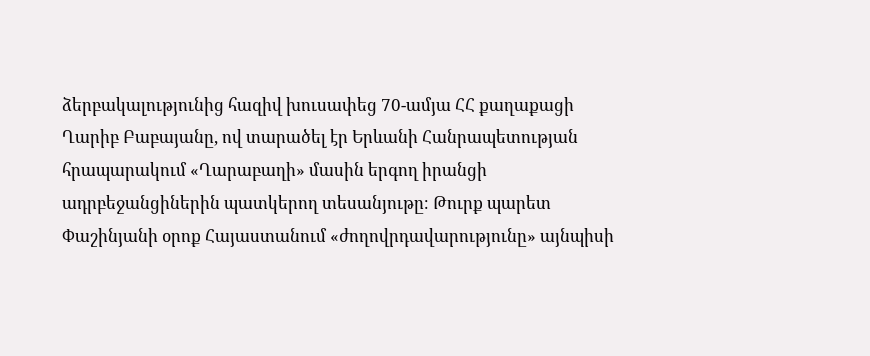ձերբակալությունից հազիվ խուսափեց 70-ամյա ՀՀ քաղաքացի Ղարիբ Բաբայանը, ով տարածել էր Երևանի Հանրապետության հրապարակում «Ղարաբաղի» մասին երգող իրանցի ադրբեջանցիներին պատկերող տեսանյութը։ Թուրք պարետ Փաշինյանի օրոք Հայաստանում «ժողովրդավարությունը» այնպիսի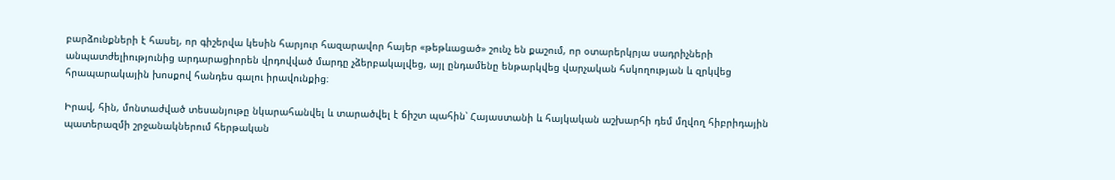բարձունքների է հասել, որ գիշերվա կեսին հարյուր հազարավոր հայեր «թեթևացած» շունչ են քաշում, որ օտարերկրյա սադրիչների անպատժելիությունից արդարացիորեն վրդովված մարդը չձերբակալվեց, այլ ընդամենը ենթարկվեց վարչական հսկողության և զրկվեց հրապարակային խոսքով հանդես գալու իրավունքից։

Իրավ, հին, մոնտաժված տեսանյութը նկարահանվել և տարածվել է ճիշտ պահին՝ Հայաստանի և հայկական աշխարհի դեմ մղվող հիբրիդային պատերազմի շրջանակներում հերթական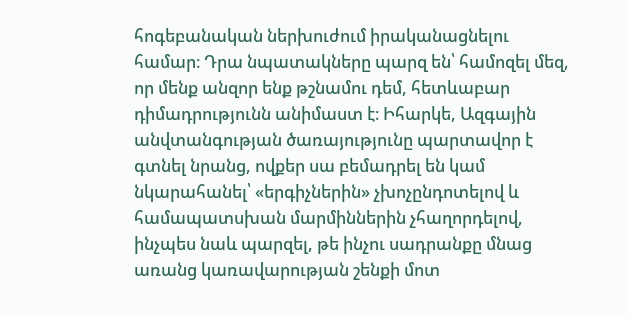հոգեբանական ներխուժում իրականացնելու համար։ Դրա նպատակները պարզ են՝ համոզել մեզ, որ մենք անզոր ենք թշնամու դեմ, հետևաբար դիմադրությունն անիմաստ է։ Իհարկե, Ազգային անվտանգության ծառայությունը պարտավոր է գտնել նրանց, ովքեր սա բեմադրել են կամ նկարահանել՝ «երգիչներին» չխոչընդոտելով և համապատսխան մարմիններին չհաղորդելով, ինչպես նաև պարզել, թե ինչու սադրանքը մնաց առանց կառավարության շենքի մոտ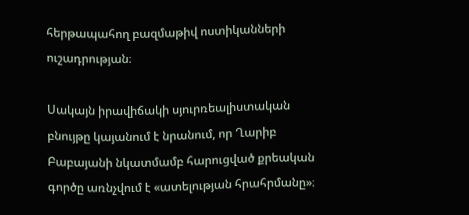հերթապահող բազմաթիվ ոստիկանների ուշադրության։

Սակայն իրավիճակի սյուրռեալիստական բնույթը կայանում է նրանում, որ Ղարիբ Բաբայանի նկատմամբ հարուցված քրեական գործը առնչվում է «ատելության հրահրմանը»։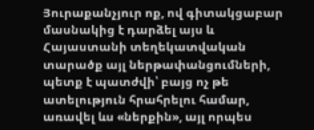Յուրաքանչյուր ոք, ով գիտակցաբար մասնակից է դարձել այս և Հայաստանի տեղեկատվական տարածք այլ ներթափանցումների, պետք է պատժվի՝ բայց ոչ թե ատելություն հրահրելու համար, առավել ևս «ներքին», այլ որպես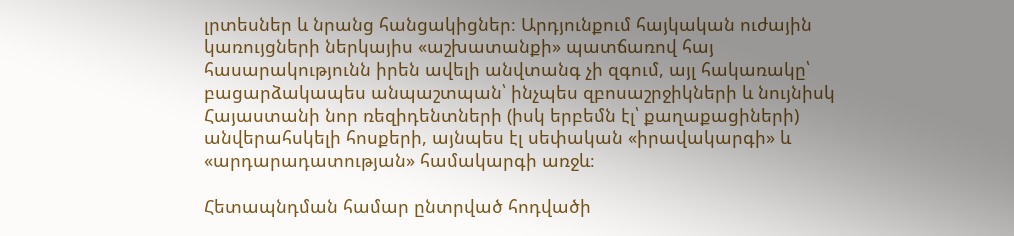լրտեսներ և նրանց հանցակիցներ։ Արդյունքում հայկական ուժային կառույցների ներկայիս «աշխատանքի» պատճառով հայ հասարակությունն իրեն ավելի անվտանգ չի զգում, այլ հակառակը՝ բացարձակապես անպաշտպան՝ ինչպես զբոսաշրջիկների և նույնիսկ Հայաստանի նոր ռեզիդենտների (իսկ երբեմն էլ՝ քաղաքացիների) անվերահսկելի հոսքերի, այնպես էլ սեփական «իրավակարգի» և «արդարադատության» համակարգի առջև։

Հետապնդման համար ընտրված հոդվածի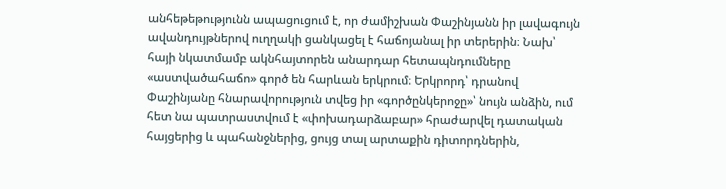անհեթեթությունն ապացուցում է, որ ժամիշխան Փաշինյանն իր լավագույն ավանդույթներով ուղղակի ցանկացել է հաճոյանալ իր տերերին։ Նախ՝ հայի նկատմամբ ակնհայտորեն անարդար հետապնդումները «աստվածահաճո» գործ են հարևան երկրում։ Երկրորդ՝ դրանով Փաշինյանը հնարավորություն տվեց իր «գործընկերոջը»՝ նույն անձին, ում հետ նա պատրաստվում է «փոխադարձաբար» հրաժարվել դատական հայցերից և պահանջներից, ցույց տալ արտաքին դիտորդներին,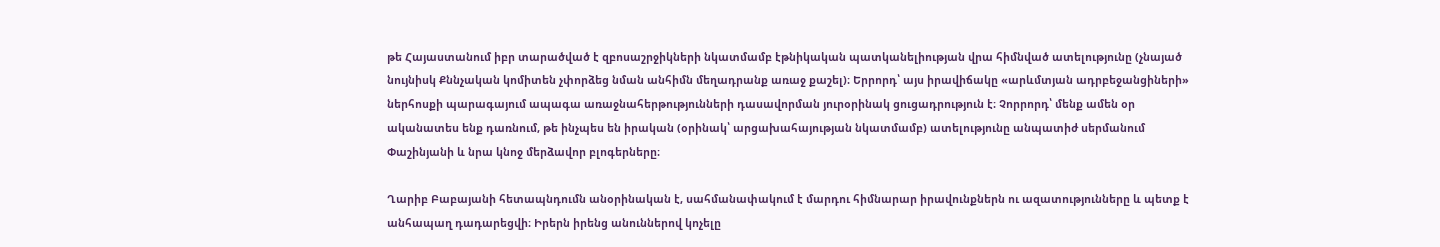թե Հայաստանում իբր տարածված է զբոսաշրջիկների նկատմամբ էթնիկական պատկանելիության վրա հիմնված ատելությունը (չնայած նույնիսկ Քննչական կոմիտեն չփորձեց նման անհիմն մեղադրանք առաջ քաշել)։ Երրորդ՝ այս իրավիճակը «արևմտյան ադրբեջանցիների» ներհոսքի պարագայում ապագա առաջնահերթությունների դասավորման յուրօրինակ ցուցադրություն է։ Չորրորդ՝ մենք ամեն օր ականատես ենք դառնում, թե ինչպես են իրական (օրինակ՝ արցախահայության նկատմամբ) ատելությունը անպատիժ սերմանում Փաշինյանի և նրա կնոջ մերձավոր բլոգերները։

Ղարիբ Բաբայանի հետապնդումն անօրինական է, սահմանափակում է մարդու հիմնարար իրավունքներն ու ազատությունները և պետք է անհապաղ դադարեցվի։ Իրերն իրենց անուններով կոչելը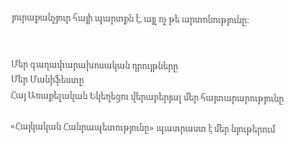յուրաքանչյուր հայի պարտքն է, այլ ոչ թե արտոնությունը։


Մեր գաղափարախոսական դրույթները
Մեր Մանիֆեստը
Հայ Առաքելական Եկեղեցու վերաբերյալ մեր հայտարարությունը

«Հայկական Հանրապետությունը» պատրաստ է մեր նյութերում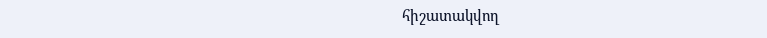հիշատակվող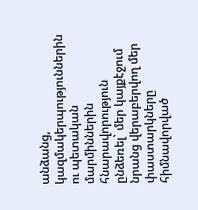անձանց, կազմակերպություններին ու պետական մարմիններին հնարավորություն ընձեռել` մեր կայքէջում նրանց վերաբերվող մեր փաստարկները հիմնավորված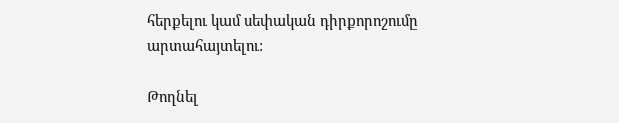հերքելու կամ սեփական դիրքորոշումը արտահայտելու:

Թողնել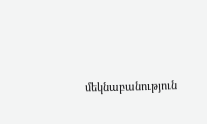մեկնաբանություն